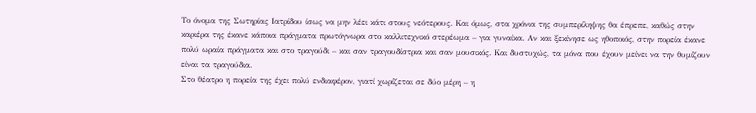Το όνομα της Σωτηρίας Ιατρίδου ίσως να μην λέει κάτι στους νεότερους. Και όμως, στα χρόνια της συμπερίληψης θα έπρεπε, καθώς στην καριέρα της έκανε κάποια πράγματα πρωτόγνωρα στο καλλιτεχνικό στερέωμα – για γυναίκα. Αν και ξεκίνησε ως ηθοποιός, στην πορεία έκανε πολύ ωραία πράγματα και στο τραγούδι – και σαν τραγουδίστρια και σαν μουσικός. Και δυστυχώς, τα μόνα που έχουν μείνει να την θυμίζουν είναι τα τραγούδια.
Στο θέατρο η πορεία της έχει πολύ ενδιαφέρον, γιατί χωρίζεται σε δύο μέρη – η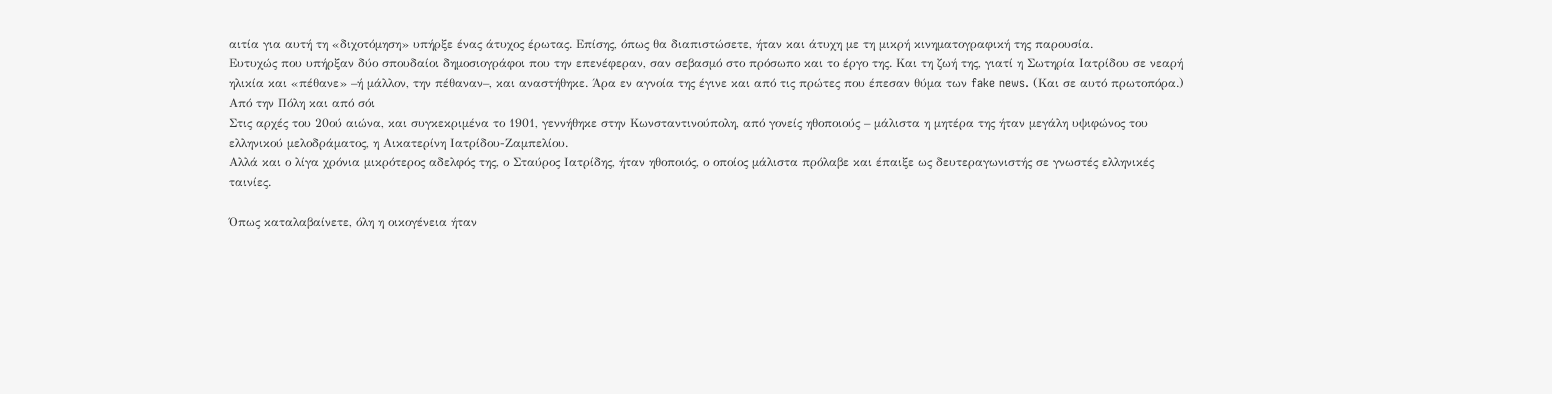αιτία για αυτή τη «διχοτόμηση» υπήρξε ένας άτυχος έρωτας. Επίσης, όπως θα διαπιστώσετε, ήταν και άτυχη με τη μικρή κινηματογραφική της παρουσία.
Ευτυχώς που υπήρξαν δύο σπουδαίοι δημοσιογράφοι που την επενέφεραν, σαν σεβασμό στο πρόσωπο και το έργο της. Και τη ζωή της, γιατί η Σωτηρία Ιατρίδου σε νεαρή ηλικία και «πέθανε» –ή μάλλον, την πέθαναν–, και αναστήθηκε. Άρα εν αγνοία της έγινε και από τις πρώτες που έπεσαν θύμα των fake news. (Και σε αυτό πρωτοπόρα.)
Από την Πόλη και από σόι
Στις αρχές του 20ού αιώνα, και συγκεκριμένα το 1901, γεννήθηκε στην Κωνσταντινούπολη, από γονείς ηθοποιούς – μάλιστα η μητέρα της ήταν μεγάλη υψιφώνος του ελληνικού μελοδράματος, η Αικατερίνη Ιατρίδου-Ζαμπελίου.
Αλλά και ο λίγα χρόνια μικρότερος αδελφός της, ο Σταύρος Ιατρίδης, ήταν ηθοποιός, ο οποίος μάλιστα πρόλαβε και έπαιξε ως δευτεραγωνιστής σε γνωστές ελληνικές ταινίες.

Όπως καταλαβαίνετε, όλη η οικογένεια ήταν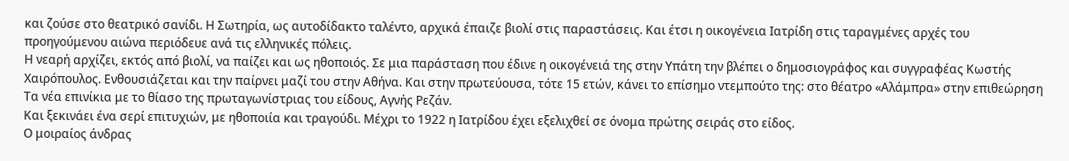και ζούσε στο θεατρικό σανίδι. Η Σωτηρία, ως αυτοδίδακτο ταλέντο, αρχικά έπαιζε βιολί στις παραστάσεις. Και έτσι η οικογένεια Ιατρίδη στις ταραγμένες αρχές του προηγούμενου αιώνα περιόδευε ανά τις ελληνικές πόλεις.
Η νεαρή αρχίζει, εκτός από βιολί, να παίζει και ως ηθοποιός. Σε μια παράσταση που έδινε η οικογένειά της στην Υπάτη την βλέπει ο δημοσιογράφος και συγγραφέας Κωστής Χαιρόπουλος. Ενθουσιάζεται και την παίρνει μαζί του στην Αθήνα. Και στην πρωτεύουσα, τότε 15 ετών, κάνει το επίσημο ντεμπούτο της: στο θέατρο «Αλάμπρα» στην επιθεώρηση Τα νέα επινίκια με το θίασο της πρωταγωνίστριας του είδους, Αγνής Ρεζάν.
Και ξεκινάει ένα σερί επιτυχιών, με ηθοποιία και τραγούδι. Μέχρι το 1922 η Ιατρίδου έχει εξελιχθεί σε όνομα πρώτης σειράς στο είδος.
Ο μοιραίος άνδρας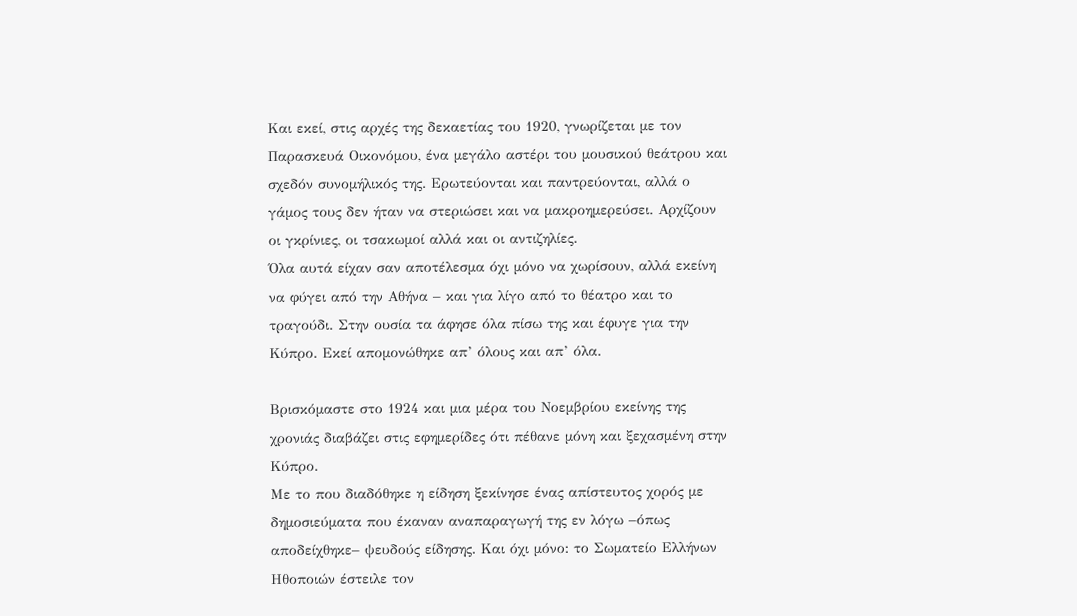Και εκεί, στις αρχές της δεκαετίας του 1920, γνωρίζεται με τον Παρασκευά Οικονόμου, ένα μεγάλο αστέρι του μουσικού θεάτρου και σχεδόν συνομήλικός της. Ερωτεύονται και παντρεύονται, αλλά ο γάμος τους δεν ήταν να στεριώσει και να μακροημερεύσει. Αρχίζουν οι γκρίνιες, οι τσακωμοί αλλά και οι αντιζηλίες.
Όλα αυτά είχαν σαν αποτέλεσμα όχι μόνο να χωρίσουν, αλλά εκείνη να φύγει από την Αθήνα – και για λίγο από το θέατρο και το τραγούδι. Στην ουσία τα άφησε όλα πίσω της και έφυγε για την Κύπρο. Εκεί απομονώθηκε απ’ όλους και απ’ όλα.

Βρισκόμαστε στο 1924 και μια μέρα του Νοεμβρίου εκείνης της χρονιάς διαβάζει στις εφημερίδες ότι πέθανε μόνη και ξεχασμένη στην Κύπρο.
Με το που διαδόθηκε η είδηση ξεκίνησε ένας απίστευτος χορός με δημοσιεύματα που έκαναν αναπαραγωγή της εν λόγω –όπως αποδείχθηκε– ψευδούς είδησης. Και όχι μόνο: το Σωματείο Ελλήνων Ηθοποιών έστειλε τον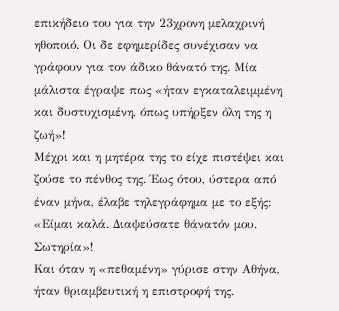επικήδειο του για την 23χρονη μελαχρινή ηθοποιό. Οι δε εφημερίδες συνέχισαν να γράφουν για τον άδικο θάνατό της. Μία μάλιστα έγραψε πως «ήταν εγκαταλειμμένη και δυστυχισμένη, όπως υπήρξεν όλη της η ζωή»!
Μέχρι και η μητέρα της το είχε πιστέψει και ζούσε το πένθος της. Έως ότου, ύστερα από έναν μήνα, έλαβε τηλεγράφημα με το εξής: «Είμαι καλά. Διαψεύσατε θάνατόν μου. Σωτηρία»!
Και όταν η «πεθαμένη» γύρισε στην Αθήνα, ήταν θριαμβευτική η επιστροφή της.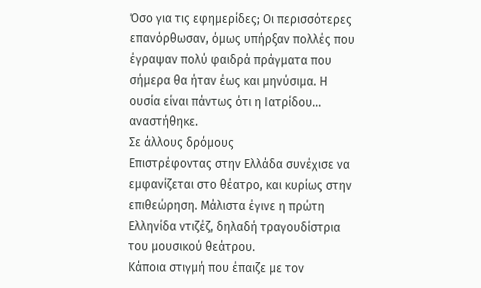Όσο για τις εφημερίδες; Οι περισσότερες επανόρθωσαν, όμως υπήρξαν πολλές που έγραψαν πολύ φαιδρά πράγματα που σήμερα θα ήταν έως και μηνύσιμα. Η ουσία είναι πάντως ότι η Ιατρίδου… αναστήθηκε.
Σε άλλους δρόμους
Επιστρέφοντας στην Ελλάδα συνέχισε να εμφανίζεται στο θέατρο, και κυρίως στην επιθεώρηση. Μάλιστα έγινε η πρώτη Ελληνίδα ντιζέζ, δηλαδή τραγουδίστρια του μουσικού θεάτρου.
Κάποια στιγμή που έπαιζε με τον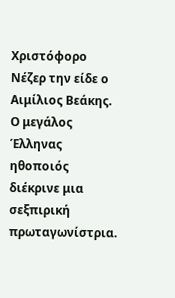Χριστόφορο Νέζερ την είδε ο Αιμίλιος Βεάκης. Ο μεγάλος Έλληνας ηθοποιός διέκρινε μια σεξπιρική πρωταγωνίστρια.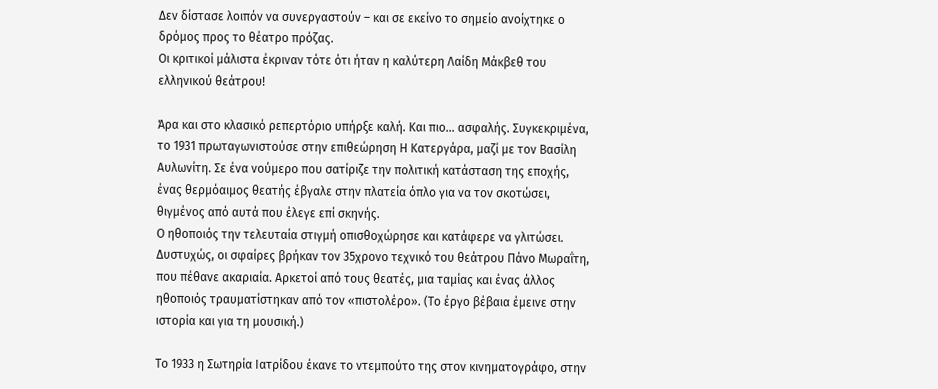Δεν δίστασε λοιπόν να συνεργαστούν – και σε εκείνο το σημείο ανοίχτηκε ο δρόμος προς το θέατρο πρόζας.
Οι κριτικοί μάλιστα έκριναν τότε ότι ήταν η καλύτερη Λαίδη Μάκβεθ του ελληνικού θεάτρου!

Άρα και στο κλασικό ρεπερτόριο υπήρξε καλή. Και πιο… ασφαλής. Συγκεκριμένα, το 1931 πρωταγωνιστούσε στην επιθεώρηση Η Κατεργάρα, μαζί με τον Βασίλη Αυλωνίτη. Σε ένα νούμερο που σατίριζε την πολιτική κατάσταση της εποχής, ένας θερμόαιμος θεατής έβγαλε στην πλατεία όπλο για να τον σκοτώσει, θιγμένος από αυτά που έλεγε επί σκηνής.
Ο ηθοποιός την τελευταία στιγμή οπισθοχώρησε και κατάφερε να γλιτώσει. Δυστυχώς, οι σφαίρες βρήκαν τον 35χρονο τεχνικό του θεάτρου Πάνο Μωραΐτη, που πέθανε ακαριαία. Αρκετοί από τους θεατές, μια ταμίας και ένας άλλος ηθοποιός τραυματίστηκαν από τον «πιστολέρο». (Το έργο βέβαια έμεινε στην ιστορία και για τη μουσική.)

Το 1933 η Σωτηρία Ιατρίδου έκανε το ντεμπούτο της στον κινηματογράφο, στην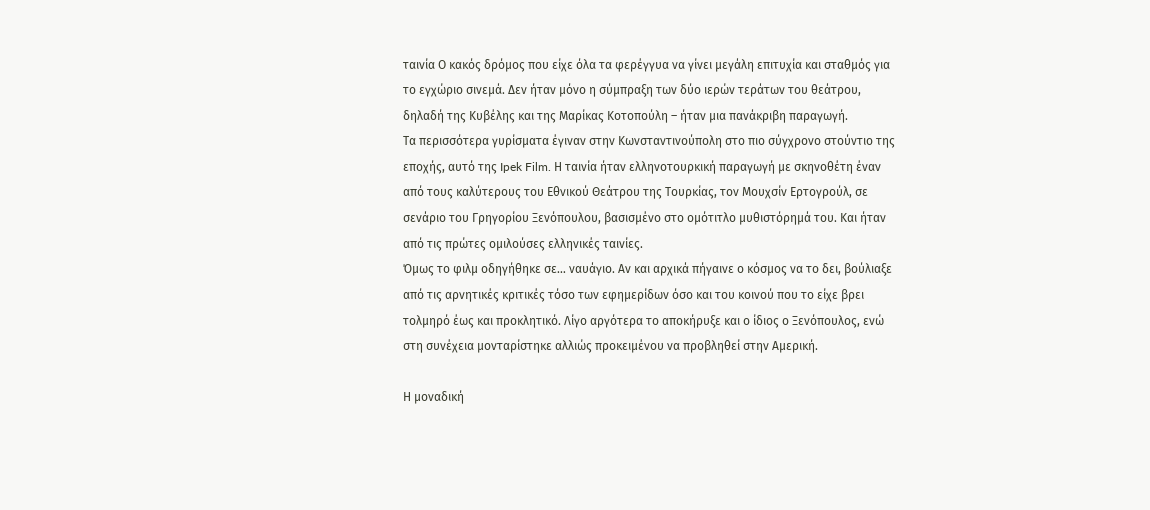ταινία Ο κακός δρόμος που είχε όλα τα φερέγγυα να γίνει μεγάλη επιτυχία και σταθμός για το εγχώριο σινεμά. Δεν ήταν μόνο η σύμπραξη των δύο ιερών τεράτων του θεάτρου, δηλαδή της Κυβέλης και της Μαρίκας Κοτοπούλη – ήταν μια πανάκριβη παραγωγή.
Τα περισσότερα γυρίσματα έγιναν στην Κωνσταντινούπολη στο πιο σύγχρονο στούντιο της εποχής, αυτό της Ipek Film. Η ταινία ήταν ελληνοτουρκική παραγωγή με σκηνοθέτη έναν από τους καλύτερους του Εθνικού Θεάτρου της Τουρκίας, τον Μουχσίν Ερτογρούλ, σε σενάριο του Γρηγορίου Ξενόπουλου, βασισμένο στο ομότιτλο μυθιστόρημά του. Και ήταν από τις πρώτες ομιλούσες ελληνικές ταινίες.
Όμως το φιλμ οδηγήθηκε σε… ναυάγιο. Αν και αρχικά πήγαινε ο κόσμος να το δει, βούλιαξε από τις αρνητικές κριτικές τόσο των εφημερίδων όσο και του κοινού που το είχε βρει τολμηρό έως και προκλητικό. Λίγο αργότερα το αποκήρυξε και ο ίδιος ο Ξενόπουλος, ενώ στη συνέχεια μονταρίστηκε αλλιώς προκειμένου να προβληθεί στην Αμερική.

Η μοναδική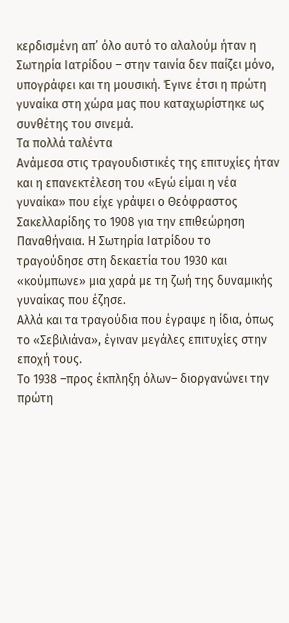κερδισμένη απ’ όλο αυτό το αλαλούμ ήταν η Σωτηρία Ιατρίδου – στην ταινία δεν παίζει μόνο, υπογράφει και τη μουσική. Έγινε έτσι η πρώτη γυναίκα στη χώρα μας που καταχωρίστηκε ως συνθέτης του σινεμά.
Τα πολλά ταλέντα
Ανάμεσα στις τραγουδιστικές της επιτυχίες ήταν και η επανεκτέλεση του «Εγώ είμαι η νέα γυναίκα» που είχε γράψει ο Θεόφραστος Σακελλαρίδης το 1908 για την επιθεώρηση Παναθήναια. Η Σωτηρία Ιατρίδου το τραγούδησε στη δεκαετία του 1930 και «κούμπωνε» μια χαρά με τη ζωή της δυναμικής γυναίκας που έζησε.
Αλλά και τα τραγούδια που έγραψε η ίδια, όπως το «Σεβιλιάνα», έγιναν μεγάλες επιτυχίες στην εποχή τους.
Το 1938 –προς έκπληξη όλων– διοργανώνει την πρώτη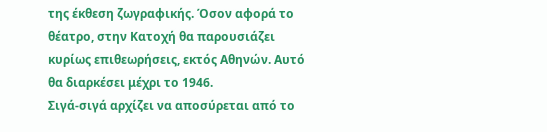της έκθεση ζωγραφικής. Όσον αφορά το θέατρο, στην Κατοχή θα παρουσιάζει κυρίως επιθεωρήσεις, εκτός Αθηνών. Αυτό θα διαρκέσει μέχρι το 1946.
Σιγά-σιγά αρχίζει να αποσύρεται από το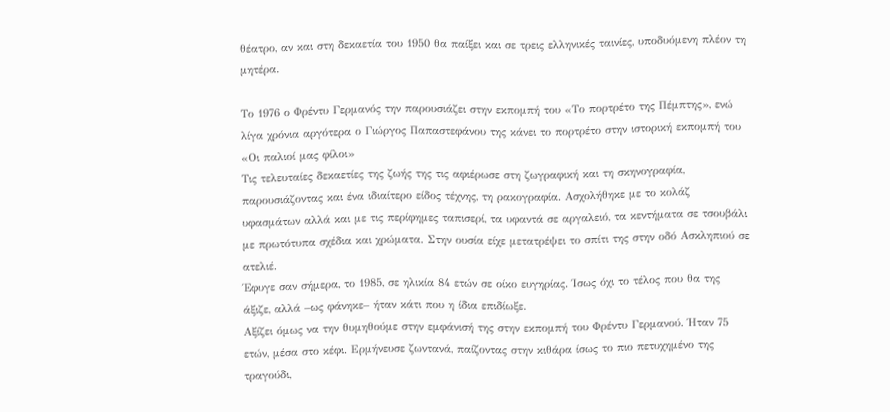θέατρο, αν και στη δεκαετία του 1950 θα παίξει και σε τρεις ελληνικές ταινίες, υποδυόμενη πλέον τη μητέρα.

Το 1976 ο Φρέντυ Γερμανός την παρουσιάζει στην εκπομπή του «Το πορτρέτο της Πέμπτης», ενώ λίγα χρόνια αργότερα ο Γιώργος Παπαστεφάνου της κάνει το πορτρέτο στην ιστορική εκπομπή του «Οι παλιοί μας φίλοι»
Τις τελευταίες δεκαετίες της ζωής της τις αφιέρωσε στη ζωγραφική και τη σκηνογραφία, παρουσιάζοντας και ένα ιδιαίτερο είδος τέχνης, τη ρακογραφία. Ασχολήθηκε με το κολάζ υφασμάτων αλλά και με τις περίφημες ταπισερί, τα υφαντά σε αργαλειό, τα κεντήματα σε τσουβάλι με πρωτότυπα σχέδια και χρώματα. Στην ουσία είχε μετατρέψει το σπίτι της στην οδό Ασκληπιού σε ατελιέ.
Έφυγε σαν σήμερα, το 1985, σε ηλικία 84 ετών σε οίκο ευγηρίας. Ίσως όχι το τέλος που θα της άξιζε, αλλά –ως φάνηκε– ήταν κάτι που η ίδια επιδίωξε.
Αξίζει όμως να την θυμηθούμε στην εμφάνισή της στην εκπομπή του Φρέντυ Γερμανού. Ήταν 75 ετών, μέσα στο κέφι. Ερμήνευσε ζωντανά, παίζοντας στην κιθάρα ίσως το πιο πετυχημένο της τραγούδι,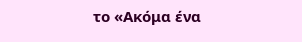το «Ακόμα ένα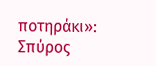ποτηράκι»:
Σπύρος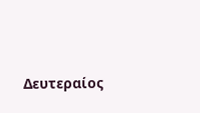Δευτεραίος